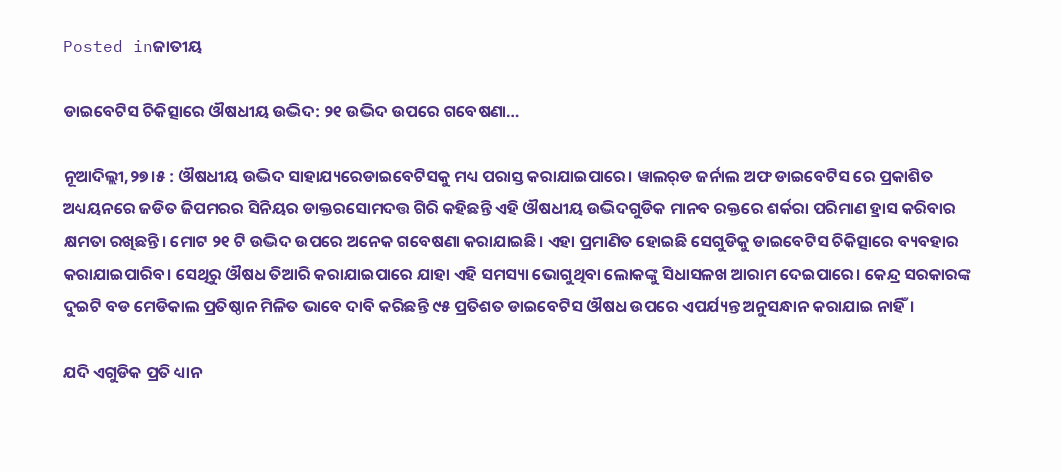Posted inଜାତୀୟ

ଡାଇବେଟିସ ଚିକିତ୍ସାରେ ଔଷଧୀୟ ଉଦ୍ଭିଦ: ୨୧ ଉଦ୍ଭିଦ ଉପରେ ଗବେଷଣା…

ନୂଆଦିଲ୍ଲୀ,୨୭।୫ : ଔଷଧୀୟ ଉଦ୍ଭିଦ ସାହାଯ୍ୟରେଡାଇବେଟିସକୁ ମଧ୍ୟ ପରାସ୍ତ କରାଯାଇପାରେ। ୱାଲର୍‌ଡ ଜର୍ନାଲ ଅଫ ଡାଇବେଟିସ ରେ ପ୍ରକାଶିତ ଅଧ୍ୟୟନରେ ଜଡିତ ଜିପମରର ସିନିୟର ଡାକ୍ତରସୋମଦତ୍ତ ଗିରି କହିଛନ୍ତି ଏହି ଔଷଧୀୟ ଉଦ୍ଭିଦଗୁଡିକ ମାନବ ରକ୍ତରେ ଶର୍କରା ପରିମାଣ ହ୍ରାସ କରିବାର କ୍ଷମତା ରଖିଛନ୍ତି। ମୋଟ ୨୧ ଟି ଉଦ୍ଭିଦ ଉପରେ ଅନେକ ଗବେଷଣା କରାଯାଇଛି। ଏହା ପ୍ରମାଣିତ ହୋଇଛି ସେଗୁଡିକୁ ଡାଇବେଟିସ ଚିକିତ୍ସାରେ ବ୍ୟବହାର କରାଯାଇପାରିବ। ସେଥିରୁ ଔଷଧ ତିଆରି କରାଯାଇପାରେ ଯାହା ଏହି ସମସ୍ୟା ଭୋଗୁଥିବା ଲୋକଙ୍କୁ ସିଧାସଳଖ ଆରାମ ଦେଇପାରେ। କେନ୍ଦ୍ର ସରକାରଙ୍କ ଦୁଇଟି ବଡ ମେଡିକାଲ ପ୍ରତିଷ୍ଠାନ ମିଳିତ ଭାବେ ଦାବି କରିଛନ୍ତି ୯୫ ପ୍ରତିଶତ ଡାଇବେଟିସ ଔଷଧ ଉପରେ ଏପର୍ଯ୍ୟନ୍ତ ଅନୁସନ୍ଧାନ କରାଯାଇ ନାହିଁ।

ଯଦି ଏଗୁଡିକ ପ୍ରତି ଧ୍ୟାନ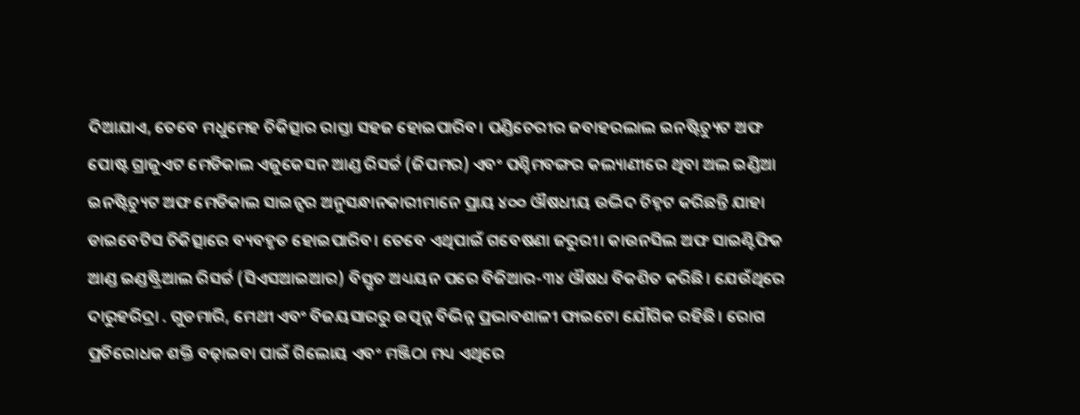ଦିଆଯାଏ, ତେବେ ମଧୁମେହ ଚିକିତ୍ସାର ରାସ୍ତା ସହଜ ହୋଇପାରିବ। ପଣ୍ଡିଚେରୀର ଜବାହରଲାଲ ଇନଷ୍ଟିଚ୍ୟୁଟ ଅଫ ପୋଷ୍ଟ ଗ୍ରାଜୁଏଟ ମେଡିକାଲ ଏଜୁକେସନ ଆଣ୍ଡ ରିସର୍ଚ୍ଚ (ଜିପମର) ଏବଂ ପଶ୍ଚିମବଙ୍ଗର କଲ୍ୟାଣୀରେ ଥିବା ଅଲ ଇଣ୍ଡିଆ ଇନଷ୍ଟିଚ୍ୟୁଟ ଅଫ ମେଡିକାଲ ସାଇନ୍ସର ଅନୁସନ୍ଧାନକାରୀମାନେ ପ୍ରାୟ ୪୦୦ ଔଷଧୀୟ ଉଦ୍ଭିଦ ଚିହ୍ନଟ କରିଛନ୍ତି ଯାହା ଡାଇବେଟିସ ଚିକିତ୍ସାରେ ବ୍ୟବହୃତ ହୋଇପାରିବ। ତେବେ ଏଥିପାଇଁ ଗବେଷଣା ଜରୁରୀ। କାଉନସିଲ ଅଫ ସାଇଣ୍ଟିଫିକ ଆଣ୍ଡ ଇଣ୍ଡଷ୍ଟ୍ରିଆଲ ରିସର୍ଚ୍ଚ (ସିଏସଆଇଆର) ବିସ୍ତୃତ ଅଧ୍ୟୟନ ପରେ ବିଜିଆର-୩୪ ଔଷଧ ବିକଶିତ କରିଛି। ଯେଉଁଥିରେ ଦାରୁହରିଦ୍ରା . ଗୁଡମାରି, ମେଥୀ ଏବଂ ବିଜୟସାରରୁ ଉତ୍ପନ୍ନ ବିଭିନ୍ନ ପ୍ରଭାବଶାଳୀ ଫାଇଟୋ ଯୌଗିକ ରହିଛି। ରୋଗ ପ୍ରତିରୋଧକ ଶକ୍ତି ବଢ଼ାଇବା ପାଇଁ ଗିଲୋୟ ଏବଂ ମଞ୍ଜିଠା ମଧ୍ୟ ଏଥିରେ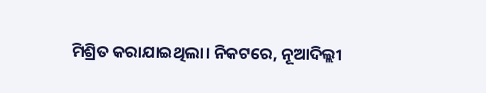ମିଶ୍ରିତ କରାଯାଇଥିଲା। ନିକଟରେ, ନୂଆଦିଲ୍ଲୀ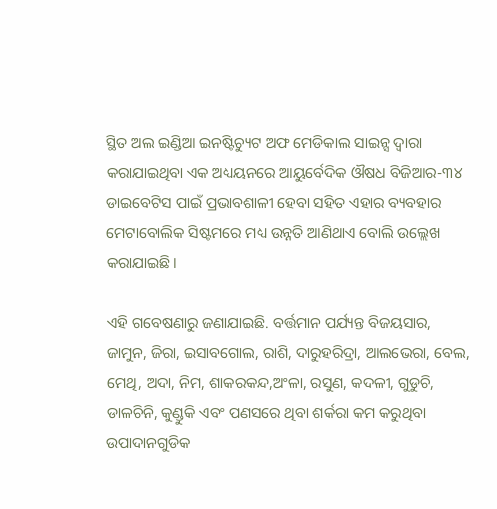ସ୍ଥିତ ଅଲ ଇଣ୍ଡିଆ ଇନଷ୍ଟିଚ୍ୟୁଟ ଅଫ ମେଡିକାଲ ସାଇନ୍ସ ଦ୍ୱାରା କରାଯାଇଥିବା ଏକ ଅଧ୍ୟୟନରେ ଆୟୁର୍ବେଦିକ ଔଷଧ ବିଜିଆର-୩୪ ଡାଇବେଟିସ ପାଇଁ ପ୍ରଭାବଶାଳୀ ହେବା ସହିତ ଏହାର ବ୍ୟବହାର ମେଟାବୋଲିକ ସିଷ୍ଟମରେ ମଧ୍ୟ ଉନ୍ନତି ଆଣିଥାଏ ବୋଲି ଉଲ୍ଲେଖ କରାଯାଇଛି।

ଏହି ଗବେଷଣାରୁ ଜଣାଯାଇଛି. ବର୍ତ୍ତମାନ ପର୍ଯ୍ୟନ୍ତ ବିଜୟସାର, ଜାମୁନ, ଜିରା, ଇସାବଗୋଲ, ରାଶି, ଦାରୁହରିଦ୍ରା, ଆଲଭେରା, ବେଲ, ମେଥି, ଅଦା, ନିମ, ଶାକରକନ୍ଦ,ଅଂଳା, ରସୁଣ, କଦଳୀ, ଗୁଡୁଚି, ଡାଳଚିନି, କୁଣ୍ଡୁକି ଏବଂ ପଣସରେ ଥିବା ଶର୍କରା କମ କରୁଥିବା ଉପାଦାନଗୁଡିକ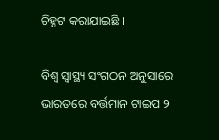ଚିହ୍ନଟ କରାଯାଇଛି ।

ବିଶ୍ୱ ସ୍ବାସ୍ଥ୍ୟ ସଂଗଠନ ଅନୁସାରେ ଭାରତରେ ବର୍ତ୍ତମାନ ଟାଇପ ୨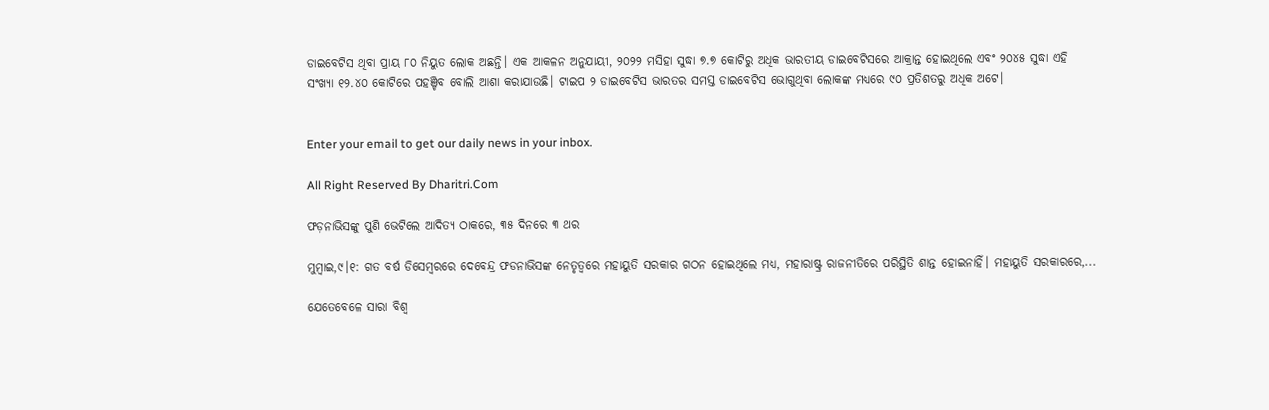ଡାଇବେଟିସ ଥିବା ପ୍ରାୟ ୮୦ ନିୟୁତ ଲୋକ ଅଛନ୍ତି। ଏକ ଆକଳନ ଅନୁଯାୟୀ, ୨୦୨୨ ମସିହା ସୁଦ୍ଧା ୭.୭ କୋଟିରୁ ଅଧିକ ଭାରତୀୟ ଡାଇବେଟିସରେ ଆକ୍ରାନ୍ତ ହୋଇଥିଲେ ଏବଂ ୨୦୪୫ ସୁଦ୍ଧା ଏହି ସଂଖ୍ୟା ୧୨.୪୦ କୋଟିରେ ପହଞ୍ଚିବ ବୋଲି ଆଶା କରାଯାଉଛି। ଟାଇପ ୨ ଡାଇବେଟିସ ଭାରତର ସମସ୍ତ ଡାଇବେଟିସ ଭୋଗୁଥିବା ଲୋକଙ୍କ ମଧ୍ୟରେ ୯୦ ପ୍ରତିଶତରୁ ଅଧିକ ଅଟେ।


Enter your email to get our daily news in your inbox.

All Right Reserved By Dharitri.Com

ଫଡ଼ନାଭିସଙ୍କୁ ପୁଣି ଭେଟିଲେ ଆଦିତ୍ୟ ଠାକରେ, ୩୫ ଦିନରେ ୩ ଥର

ମୁମ୍ବାଇ,୯।୧: ଗତ ବର୍ଷ ଡିସେମ୍ବରରେ ଦେବେନ୍ଦ୍ର ଫଡନାଭିସଙ୍କ ନେତୃତ୍ୱରେ ମହାୟୁତି ସରକାର ଗଠନ ହୋଇଥିଲେ ମଧ୍ୟ, ମହାରାଷ୍ଟ୍ର ରାଜନୀତିରେ ପରିସ୍ଥିତି ଶାନ୍ତ ହୋଇନାହିଁ। ମହାୟୁତି ସରକାରରେ,...

ଯେତେବେଳେ ସାରା ବିଶ୍ୱ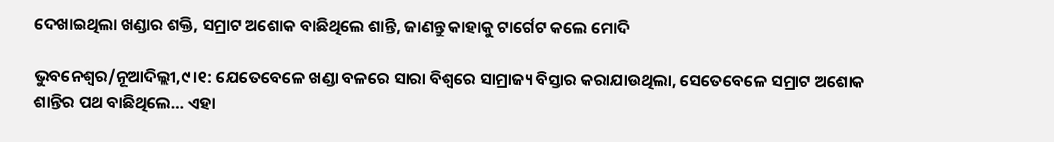ଦେଖାଇଥିଲା ଖଣ୍ଡାର ଶକ୍ତି, ସମ୍ରାଟ ଅଶୋକ ବାଛିଥିଲେ ଶାନ୍ତି, ଜାଣନ୍ତୁ କାହାକୁ ଟାର୍ଗେଟ କଲେ ମୋଦି

ଭୁବନେଶ୍ୱର/ନୂଆଦିଲ୍ଲୀ,୯।୧: ଯେତେବେଳେ ଖଣ୍ଡା ବଳରେ ସାରା ବିଶ୍ୱରେ ସାମ୍ରାଜ୍ୟ ବିସ୍ତାର କରାଯାଉଥିଲା, ସେତେବେଳେ ସମ୍ରାଟ ଅଶୋକ ଶାନ୍ତିର ପଥ ବାଛିଥିଲେ… ଏହା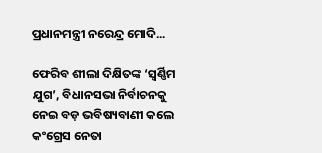ପ୍ରଧାନମନ୍ତ୍ରୀ ନରେନ୍ଦ୍ର ମୋଦି...

ଫେରିବ ଶୀଲା ଦିକ୍ଷିତଙ୍କ ‘ସ୍ବର୍ଣ୍ଣିମ ଯୁଗ’, ବିଧାନସଭା ନିର୍ବାଚନକୁ ନେଇ ବଡ଼ ଭବିଷ୍ୟବାଣୀ କଲେ କଂଗ୍ରେସ ନେତା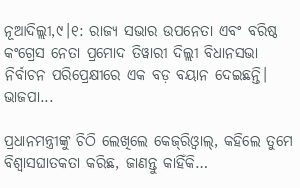ନୂଆଦିଲ୍ଲୀ,୯।୧: ରାଜ୍ୟ ସଭାର ଉପନେତା ଏବଂ ବରିଷ୍ଠ କଂଗ୍ରେସ ନେତା ପ୍ରମୋଦ ତିୱାରୀ ଦିଲ୍ଲୀ ବିଧାନସଭା ନିର୍ବାଚନ ପରିପ୍ରେକ୍ଷୀରେ ଏକ ବଡ଼ ବୟାନ ଦେଇଛନ୍ତି। ଭାଜପା...

ପ୍ରଧାନମନ୍ତ୍ରୀଙ୍କୁ ଚିଠି ଲେଖିଲେ କେଜ୍‌ରିଓ୍ବାଲ୍‌, କହିଲେ ତୁମେ ବିଶ୍ୱାସଘାତକତା କରିଛ, ଜାଣନ୍ତୁ କାହିଁକି…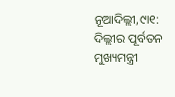ନୂଆଦିଲ୍ଲୀ,୯ା୧: ଦିଲ୍ଲୀର ପୂର୍ବତନ ମୁଖ୍ୟମନ୍ତ୍ରୀ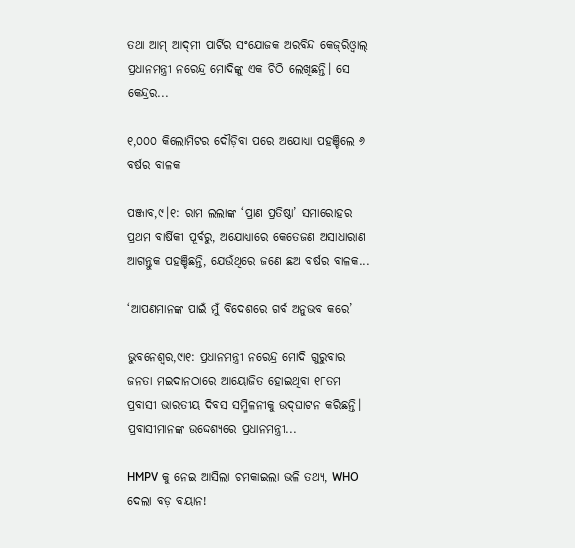ତଥା ଆମ୍‌ ଆଦ୍‌ମୀ ପାର୍ଟିର ସଂଯୋଜକ ଅରବିନ୍ଦ କେଜ୍‌ରିଓ୍ବାଲ୍‌ ପ୍ରଧାନମନ୍ତ୍ରୀ ନରେନ୍ଦ୍ର ମୋଦିଙ୍କୁ ଏକ ଚିଠି ଲେଖିଛନ୍ତି। ସେ କେନ୍ଦ୍ରର...

୧,୦୦୦ କିଲୋମିଟର ଦୌଡ଼ିବା ପରେ ଅଯୋଧ୍ୟା ପହଞ୍ଚିଲେ ୬ ବର୍ଷର ବାଳକ

ପଞ୍ଜାବ,୯।୧: ରାମ ଲଲାଙ୍କ ‘ପ୍ରାଣ ପ୍ରତିଷ୍ଠା’ ସମାରୋହର ପ୍ରଥମ ବାର୍ଷିକୀ ପୂର୍ବରୁ, ଅଯୋଧ୍ୟାରେ କେତେଜଣ ଅସାଧାରାଣ ଆଗନ୍ତୁକ ପହଞ୍ଚିଛନ୍ତି, ଯେଉଁଥିରେ ଜଣେ ଛଅ ବର୍ଷର ବାଳକ...

‘ଆପଣମାନଙ୍କ ପାଇଁ ମୁଁ ବିଦେଶରେ ଗର୍ବ ଅନୁଭବ କରେ’

ଭୁବନେଶ୍ୱର,୯ା୧: ପ୍ରଧାନମନ୍ତ୍ରୀ ନରେନ୍ଦ୍ର ମୋଦି ଗୁରୁବାର ଜନତା ମଇଦାନଠାରେ ଆୟୋଜିତ ହୋଇଥିବା ୧୮ତମ ପ୍ରବାସୀ ଭାରତୀୟ ଦିବସ ସମ୍ମିଳନୀକୁ ଉଦ୍‌ଘାଟନ କରିଛନ୍ତି। ପ୍ରବାସୀମାନଙ୍କ ଉଦ୍ଦେଶ୍ୟରେ ପ୍ରଧାନମନ୍ତ୍ରୀ...

HMPV କୁ ନେଇ ଆସିଲା ଚମକାଇଲା ଭଳି ତଥ୍ୟ, WHO ଦେଲା ବଡ଼ ବୟାନ!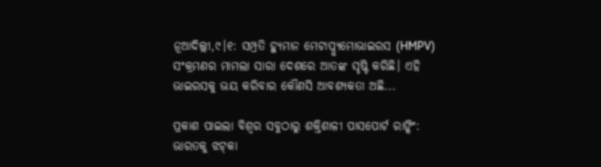ନୂଆଦିଲ୍ଲୀ,୯।୧: ସମ୍ପ୍ରତି ହ୍ୟୁମାନ ମେଟାପ୍ନ୍ୟୁମୋଭାଇରସ (HMPV) ସଂକ୍ରମଣର ମାମଲା ସାରା ଦେଶରେ ଆତଙ୍କ ସୃଷ୍ଟି କରିଛି। ଏହି ଭାଇରସକୁ ଭୟ କରିବାର କୌଣସି ଆବଶ୍ୟକତା ଅଛି...

ପ୍ରକାଶ ପାଇଲା ବିଶ୍ୱର ସବୁଠାରୁ ଶକ୍ତିଶାଳୀ ପାସପୋର୍ଟ ରାଙ୍କିଂ: ଭାରତକୁ ଝଟ୍‌କା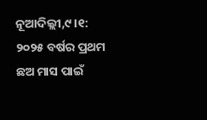ନୂଆଦିଲ୍ଲୀ,୯।୧: ୨୦୨୫ ବର୍ଷର ପ୍ରଥମ ଛଅ ମାସ ପାଇଁ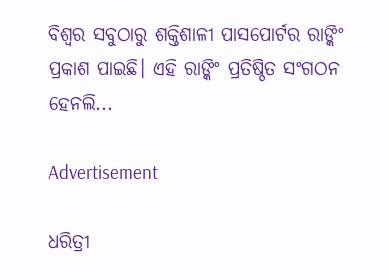ବିଶ୍ୱର ସବୁଠାରୁ ଶକ୍ତିଶାଳୀ ପାସପୋର୍ଟର ରାଙ୍କିଂ ପ୍ରକାଶ ପାଇଛି। ଏହି ରାଙ୍କିଂ ପ୍ରତିଷ୍ଠିତ ସଂଗଠନ ହେନଲି...

Advertisement

ଧରିତ୍ରୀ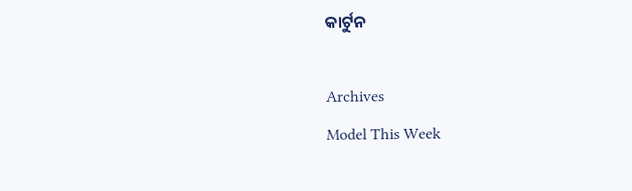କାର୍ଟୁନ

Archives
Model This Week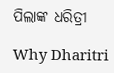ପିଲାଙ୍କ ଧରିତ୍ରୀ

Why Dharitri